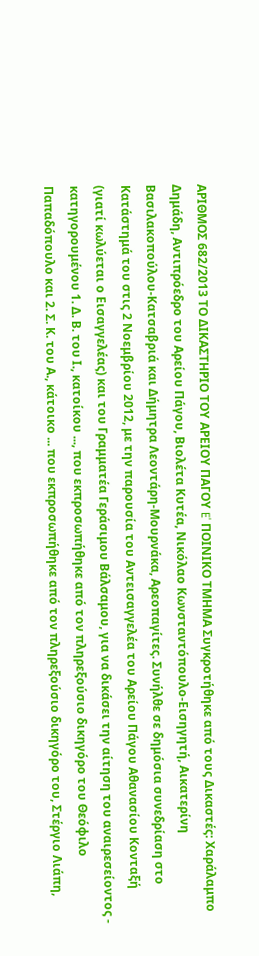ΑΡΙΘΜΟΣ 682/2013 ΤΟ ΔΙΚΑΣΤΗΡΙΟ ΤΟΥ ΑΡΕΙΟΥ ΠΑΓΟΥ E' ΠΟΙΝΙΚΟ ΤΜΗΜΑ Συγκροτήθηκε από τους Δικαστές: Χαράλαμπο Δημάδη, Αντιπρόεδρο του Αρείου Πάγου, Βιολέτα Κυτέα, Νικόλαο Κωνσταντόπουλο-Εισηγητή, Αικατερίνη Βασιλακοπούλου-Κατσαβριά και Δήμητρα Λεοντάρη-Μουρνάκα, Αρεοπαγίτες. Συνήλθε σε δημόσια συνεδρίαση στο Κατάστημά του στις 2 Νοεμβρίου 2012, με την παρουσία του Αντεισαγγελέα του Αρείου Πάγου Αθανασίου Κονταξή (γιατί κωλύεται ο Εισαγγελέας) και του Γραμματέα Γεράσιμου Βάλσαμου, για να δικάσει την αίτηση του αναιρεσείοντος - κατηγορουμένου 1. Δ. Β. του Ι., κατοίκου ..., που εκπροσωπήθηκε από τον πληρεξούσιο δικηγόρο του Θεόφιλο Παπαδόπουλο και 2. Σ. Κ. του Α., κάτοικο ... που εκπροσωπήθηκε από τον πληρεξούσιο δικηγόρο του, Στέργιο Λιάπη,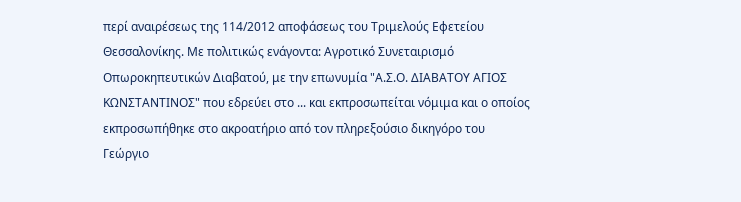περί αναιρέσεως της 114/2012 αποφάσεως του Τριμελούς Εφετείου Θεσσαλονίκης. Με πολιτικώς ενάγοντα: Αγροτικό Συνεταιρισμό Οπωροκηπευτικών Διαβατού, με την επωνυμία "Α.Σ.Ο. ΔΙΑΒΑΤΟΥ ΑΓΙΟΣ ΚΩΝΣΤΑΝΤΙΝΟΣ" που εδρεύει στο ... και εκπροσωπείται νόμιμα και ο οποίος εκπροσωπήθηκε στο ακροατήριο από τον πληρεξούσιο δικηγόρο του Γεώργιο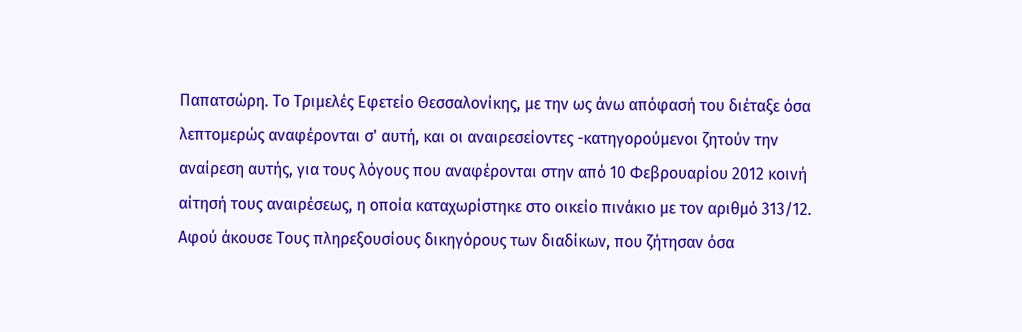Παπατσώρη. Το Τριμελές Εφετείο Θεσσαλονίκης, με την ως άνω απόφασή του διέταξε όσα λεπτομερώς αναφέρονται σ' αυτή, και οι αναιρεσείοντες -κατηγορούμενοι ζητούν την αναίρεση αυτής, για τους λόγους που αναφέρονται στην από 10 Φεβρουαρίου 2012 κοινή αίτησή τους αναιρέσεως, η οποία καταχωρίστηκε στο οικείο πινάκιο με τον αριθμό 313/12. Αφού άκουσε Τους πληρεξουσίους δικηγόρους των διαδίκων, που ζήτησαν όσα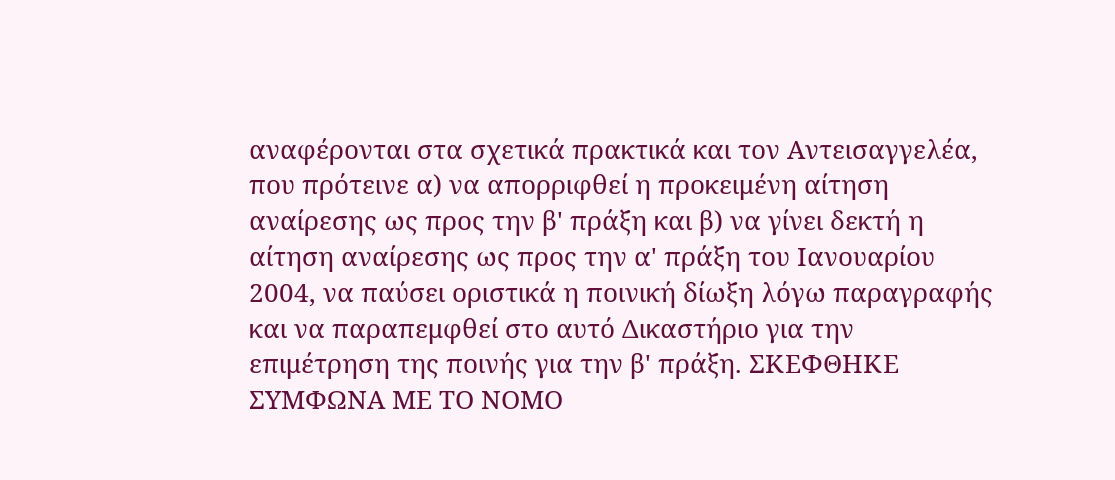αναφέρονται στα σχετικά πρακτικά και τον Αντεισαγγελέα, που πρότεινε α) να απορριφθεί η προκειμένη αίτηση αναίρεσης ως προς την β' πράξη και β) να γίνει δεκτή η αίτηση αναίρεσης ως προς την α' πράξη του Ιανουαρίου 2004, να παύσει οριστικά η ποινική δίωξη λόγω παραγραφής και να παραπεμφθεί στο αυτό Δικαστήριο για την επιμέτρηση της ποινής για την β' πράξη. ΣΚΕΦΘΗΚΕ ΣΥΜΦΩΝΑ ΜΕ ΤΟ ΝΟΜΟ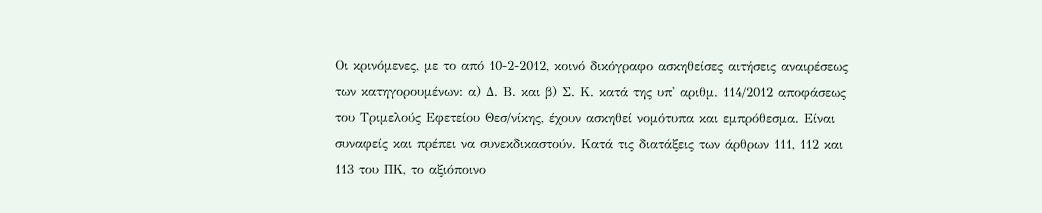Οι κρινόμενες, με το από 10-2-2012, κοινό δικόγραφο ασκηθείσες αιτήσεις αναιρέσεως των κατηγορουμένων: α) Δ. Β. και β) Σ. Κ. κατά της υπ' αριθμ. 114/2012 αποφάσεως του Τριμελούς Εφετείου Θεσ/νίκης, έχουν ασκηθεί νομότυπα και εμπρόθεσμα. Είναι συναφείς και πρέπει να συνεκδικαστούν. Κατά τις διατάξεις των άρθρων 111, 112 και 113 του ΠΚ, το αξιόποινο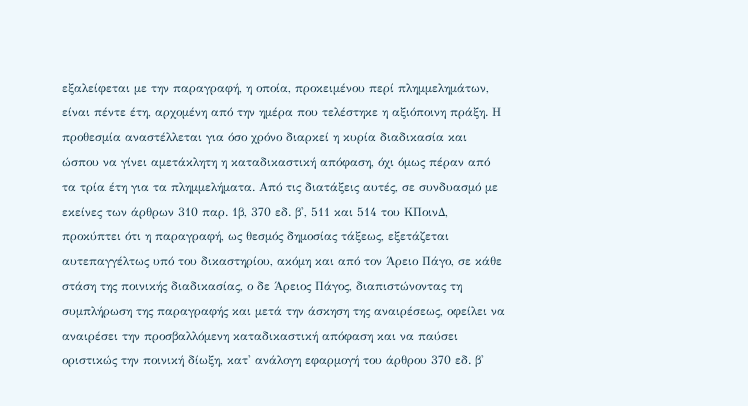εξαλείφεται με την παραγραφή, η οποία, προκειμένου περί πλημμελημάτων, είναι πέντε έτη, αρχομένη από την ημέρα που τελέστηκε η αξιόποινη πράξη. Η προθεσμία αναστέλλεται για όσο χρόνο διαρκεί η κυρία διαδικασία και ώσπου να γίνει αμετάκλητη η καταδικαστική απόφαση, όχι όμως πέραν από τα τρία έτη για τα πλημμελήματα. Από τις διατάξεις αυτές, σε συνδυασμό με εκείνες των άρθρων 310 παρ. 1β, 370 εδ. β', 511 και 514 του ΚΠοινΔ, προκύπτει ότι η παραγραφή, ως θεσμός δημοσίας τάξεως, εξετάζεται αυτεπαγγέλτως υπό του δικαστηρίου, ακόμη και από τον Άρειο Πάγο, σε κάθε στάση της ποινικής διαδικασίας, ο δε Άρειος Πάγος, διαπιστώνοντας τη συμπλήρωση της παραγραφής και μετά την άσκηση της αναιρέσεως, οφείλει να αναιρέσει την προσβαλλόμενη καταδικαστική απόφαση και να παύσει οριστικώς την ποινική δίωξη, κατ' ανάλογη εφαρμογή του άρθρου 370 εδ. β'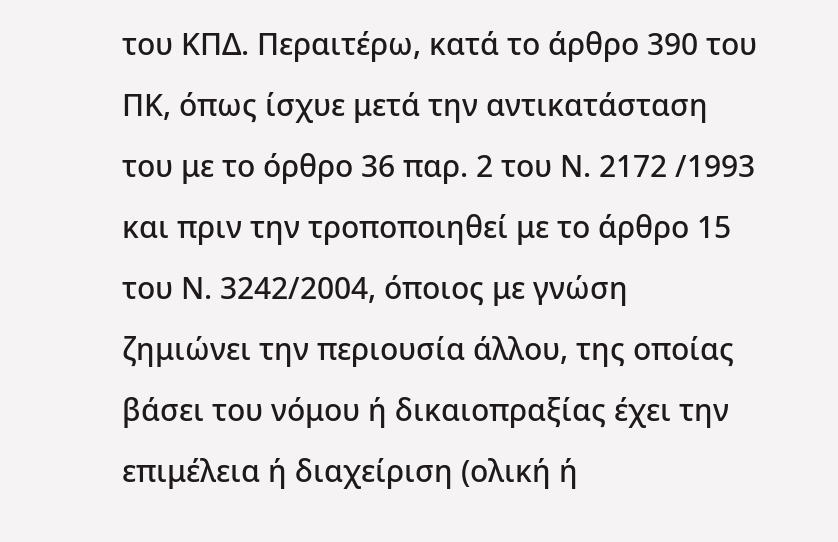του ΚΠΔ. Περαιτέρω, κατά το άρθρο 390 του ΠΚ, όπως ίσχυε μετά την αντικατάσταση του με το όρθρο 36 παρ. 2 του Ν. 2172 /1993 και πριν την τροποποιηθεί με το άρθρο 15 του Ν. 3242/2004, όποιος με γνώση ζημιώνει την περιουσία άλλου, της οποίας βάσει του νόμου ή δικαιοπραξίας έχει την επιμέλεια ή διαχείριση (ολική ή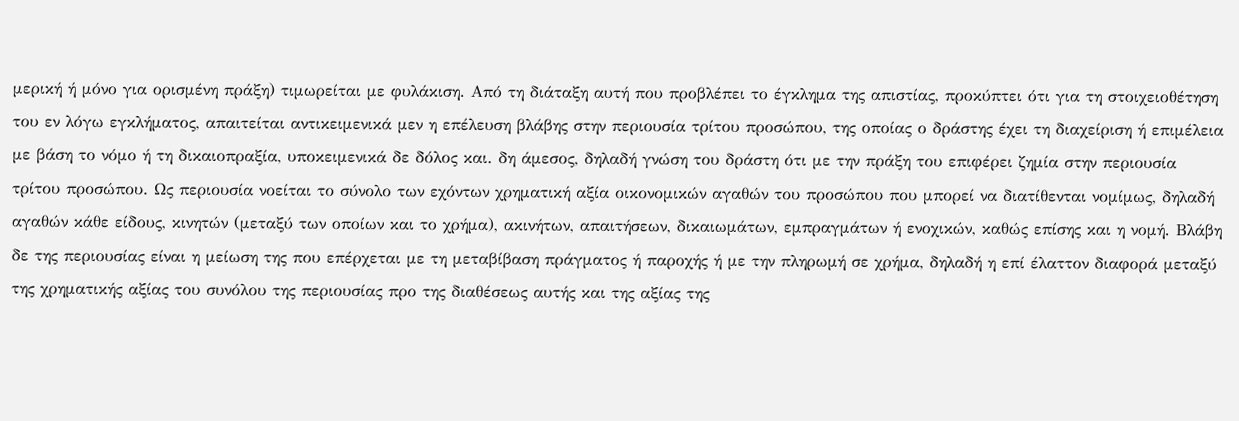μερική ή μόνο για ορισμένη πράξη) τιμωρείται με φυλάκιση. Από τη διάταξη αυτή που προβλέπει το έγκλημα της απιστίας, προκύπτει ότι για τη στοιχειοθέτηση του εν λόγω εγκλήματος, απαιτείται αντικειμενικά μεν η επέλευση βλάβης στην περιουσία τρίτου προσώπου, της οποίας ο δράστης έχει τη διαχείριση ή επιμέλεια με βάση το νόμο ή τη δικαιοπραξία, υποκειμενικά δε δόλος και. δη άμεσος, δηλαδή γνώση του δράστη ότι με την πράξη του επιφέρει ζημία στην περιουσία τρίτου προσώπου. Ως περιουσία νοείται το σύνολο των εχόντων χρηματική αξία οικονομικών αγαθών του προσώπου που μπορεί να διατίθενται νομίμως, δηλαδή αγαθών κάθε είδους, κινητών (μεταξύ των οποίων και το χρήμα), ακινήτων, απαιτήσεων, δικαιωμάτων, εμπραγμάτων ή ενοχικών, καθώς επίσης και η νομή. Βλάβη δε της περιουσίας είναι η μείωση της που επέρχεται με τη μεταβίβαση πράγματος ή παροχής ή με την πληρωμή σε χρήμα, δηλαδή η επί έλαττον διαφορά μεταξύ της χρηματικής αξίας του συνόλου της περιουσίας προ της διαθέσεως αυτής και της αξίας της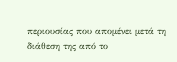περιουσίας που απομένει μετά τη διάθεση της από το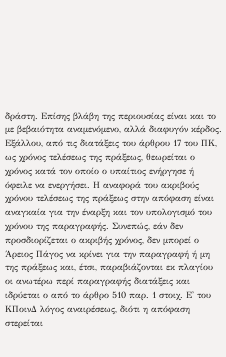δράστη. Επίσης βλάβη της περιουσίας είναι και το με βεβαιότητα αναμενόμενο, αλλά διαφυγόν κέρδος. Εξάλλου, από τις διατάξεις του άρθρου 17 του ΠΚ, ως χρόνος τελέσεως της πράξεως, θεωρείται ο χρόνος κατά τον οποίο ο υπαίτιος ενήργησε ή όφειλε να ενεργήσει. Η αναφορά του ακριβούς χρόνου τελέσεως της πράξεως στην απόφαση είναι αναγκαία για την έναρξη και τον υπολογισμό του χρόνου της παραγραφής. Συνεπώς, εάν δεν προσδιορίζεται ο ακριβής χρόνος, δεν μπορεί ο Άρειος Πάγος να κρίνει για την παραγραφή ή μη της πράξεως και, έτσι, παραβιάζονται εκ πλαγίου οι ανωτέρω περί παραγραφής διατάξεις και ιδρύεται ο από το άρθρο 510 παρ. 1 στοιχ. Ε' του ΚΠοινΔ λόγος αναιρέσεως, διότι η απόφαση στερείται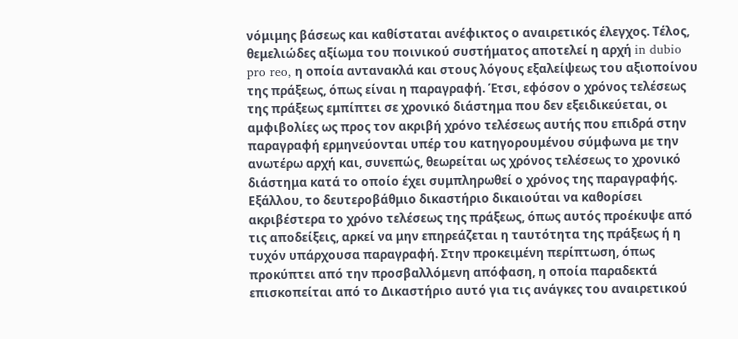νόμιμης βάσεως και καθίσταται ανέφικτος ο αναιρετικός έλεγχος. Τέλος, θεμελιώδες αξίωμα του ποινικού συστήματος αποτελεί η αρχή in dubio pro reo, η οποία αντανακλά και στους λόγους εξαλείψεως του αξιοποίνου της πράξεως, όπως είναι η παραγραφή. Έτσι, εφόσον ο χρόνος τελέσεως της πράξεως εμπίπτει σε χρονικό διάστημα που δεν εξειδικεύεται, οι αμφιβολίες ως προς τον ακριβή χρόνο τελέσεως αυτής που επιδρά στην παραγραφή ερμηνεύονται υπέρ του κατηγορουμένου σύμφωνα με την ανωτέρω αρχή και, συνεπώς, θεωρείται ως χρόνος τελέσεως το χρονικό διάστημα κατά το οποίο έχει συμπληρωθεί ο χρόνος της παραγραφής. Εξάλλου, το δευτεροβάθμιο δικαστήριο δικαιούται να καθορίσει ακριβέστερα το χρόνο τελέσεως της πράξεως, όπως αυτός προέκυψε από τις αποδείξεις, αρκεί να μην επηρεάζεται η ταυτότητα της πράξεως ή η τυχόν υπάρχουσα παραγραφή. Στην προκειμένη περίπτωση, όπως προκύπτει από την προσβαλλόμενη απόφαση, η οποία παραδεκτά επισκοπείται από το Δικαστήριο αυτό για τις ανάγκες του αναιρετικού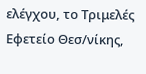ελέγχου, το Τριμελές Εφετείο Θεσ/νίκης,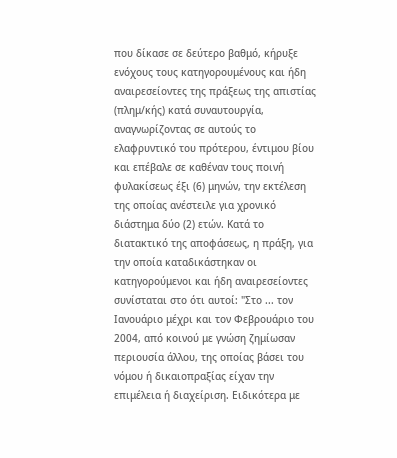που δίκασε σε δεύτερο βαθμό, κήρυξε ενόχους τους κατηγορουμένους και ήδη αναιρεσείοντες της πράξεως της απιστίας (πλημ/κής) κατά συναυτουργία, αναγνωρίζοντας σε αυτούς το ελαφρυντικό του πρότερου, έντιμου βίου και επέβαλε σε καθέναν τους ποινή φυλακίσεως έξι (6) μηνών, την εκτέλεση της οποίας ανέστειλε για χρονικό διάστημα δύο (2) ετών. Κατά το διατακτικό της αποφάσεως, η πράξη, για την οποία καταδικάστηκαν οι κατηγορούμενοι και ήδη αναιρεσείοντες συνίσταται στο ότι αυτοί: "Στο ... τον Ιανουάριο μέχρι και τον Φεβρουάριο του 2004, από κοινού με γνώση ζημίωσαν περιουσία άλλου, της οποίας βάσει του νόμου ή δικαιοπραξίας είχαν την επιμέλεια ή διαχείριση. Ειδικότερα με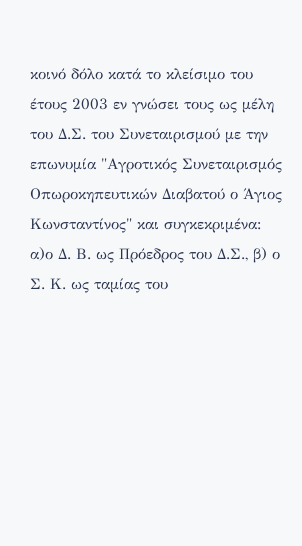κοινό δόλο κατά το κλείσιμο του έτους 2003 εν γνώσει τους ως μέλη του Δ.Σ. του Συνεταιρισμού με την επωνυμία "Αγροτικός Συνεταιρισμός Οπωροκηπευτικών Διαβατού ο Άγιος Κωνσταντίνος" και συγκεκριμένα: α)ο Δ. Β. ως Πρόεδρος του Δ.Σ., β) ο Σ. Κ. ως ταμίας του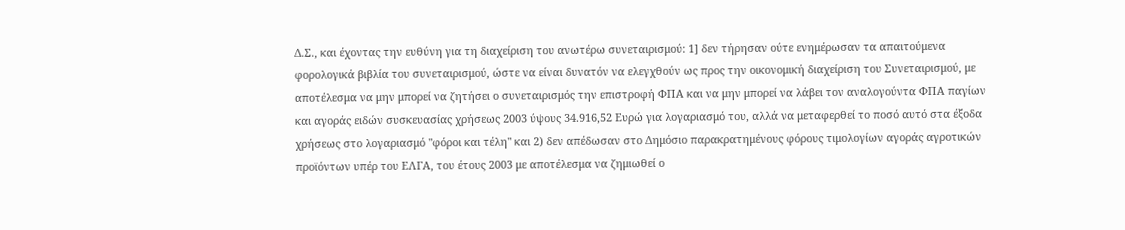Δ.Σ., και έχοντας την ευθύνη για τη διαχείριση του ανωτέρω συνεταιρισμού: 1] δεν τήρησαν ούτε ενημέρωσαν τα απαιτούμενα φορολογικά βιβλία του συνεταιρισμού, ώστε να είναι δυνατόν να ελεγχθούν ως προς την οικονομική διαχείριση του Συνεταιρισμού, με αποτέλεσμα να μην μπορεί να ζητήσει ο συνεταιρισμός την επιστροφή ΦΠΑ και να μην μπορεί να λάβει τον αναλογούντα ΦΠΑ παγίων και αγοράς ειδών συσκευασίας χρήσεως 2003 ύψους 34.916,52 Ευρώ για λογαριασμό του, αλλά να μεταφερθεί το ποσό αυτό στα έξοδα χρήσεως στο λογαριασμό "φόροι και τέλη" και 2) δεν απέδωσαν στο Δημόσιο παρακρατημένους φόρους τιμολογίων αγοράς αγροτικών προϊόντων υπέρ του ΕΛΓΑ, του έτους 2003 με αποτέλεσμα να ζημιωθεί ο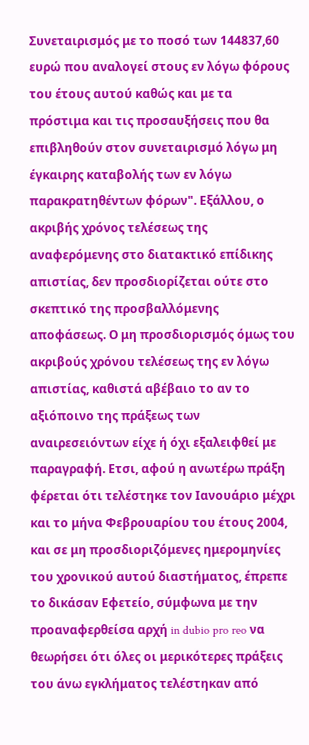Συνεταιρισμός με το ποσό των 144837,60 ευρώ που αναλογεί στους εν λόγω φόρους του έτους αυτού καθώς και με τα πρόστιμα και τις προσαυξήσεις που θα επιβληθούν στον συνεταιρισμό λόγω μη έγκαιρης καταβολής των εν λόγω παρακρατηθέντων φόρων". Εξάλλου, ο ακριβής χρόνος τελέσεως της αναφερόμενης στο διατακτικό επίδικης απιστίας, δεν προσδιορίζεται ούτε στο σκεπτικό της προσβαλλόμενης αποφάσεως. Ο μη προσδιορισμός όμως του ακριβούς χρόνου τελέσεως της εν λόγω απιστίας, καθιστά αβέβαιο το αν το αξιόποινο της πράξεως των αναιρεσειόντων είχε ή όχι εξαλειφθεί με παραγραφή. Ετσι, αφού η ανωτέρω πράξη φέρεται ότι τελέστηκε τον Ιανουάριο μέχρι και το μήνα Φεβρουαρίου του έτους 2004, και σε μη προσδιοριζόμενες ημερομηνίες του χρονικού αυτού διαστήματος, έπρεπε το δικάσαν Εφετείο, σύμφωνα με την προαναφερθείσα αρχή in dubio pro reo να θεωρήσει ότι όλες οι μερικότερες πράξεις του άνω εγκλήματος τελέστηκαν από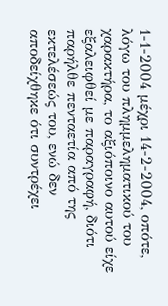1-1-2004 μέχρι 14-2-2004, οπότε, λόγω του πλημμεληματικού του χαρακτήρα, το αξιόποινο αυτού είχε εξαλειφθεί με παραγραφή, διότι παρήλθε πενταετία από της εκτελέσεώς του, ενώ δεν αποδείχθηκε ότι συντρέχει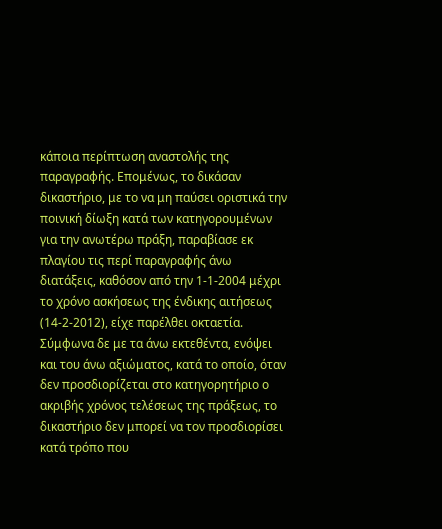κάποια περίπτωση αναστολής της παραγραφής. Επομένως, το δικάσαν δικαστήριο, με το να μη παύσει οριστικά την ποινική δίωξη κατά των κατηγορουμένων για την ανωτέρω πράξη, παραβίασε εκ πλαγίου τις περί παραγραφής άνω διατάξεις, καθόσον από την 1-1-2004 μέχρι το χρόνο ασκήσεως της ένδικης αιτήσεως (14-2-2012), είχε παρέλθει οκταετία. Σύμφωνα δε με τα άνω εκτεθέντα, ενόψει και του άνω αξιώματος, κατά το οποίο, όταν δεν προσδιορίζεται στο κατηγορητήριο ο ακριβής χρόνος τελέσεως της πράξεως, το δικαστήριο δεν μπορεί να τον προσδιορίσει κατά τρόπο που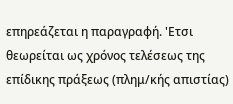επηρεάζεται η παραγραφή. 'Ετσι θεωρείται ως χρόνος τελέσεως της επίδικης πράξεως (πλημ/κής απιστίας)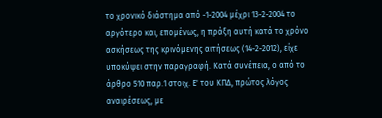το χρονικό διάστημα από -1-2004 μέχρι 13-2-2004 το αργότερο και, επομένως, η πράξη αυτή κατά το χρόνο ασκήσεως της κρινόμενης αιτήσεως (14-2-2012), είχε υποκύψει στην παραγραφή. Κατά συνέπεια, ο από το άρθρο 510 παρ.1 στοιχ. Ε' του ΚΠΔ, πρώτος λόγος αναιρέσεως, με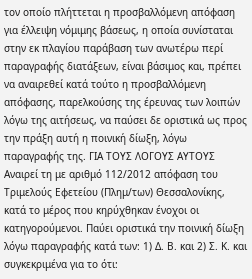τον οποίο πλήττεται η προσβαλλόμενη απόφαση για έλλειψη νόμιμης βάσεως, η οποία συνίσταται στην εκ πλαγίου παράβαση των ανωτέρω περί παραγραφής διατάξεων, είναι βάσιμος και, πρέπει να αναιρεθεί κατά τούτο η προσβαλλόμενη απόφασης, παρελκούσης της έρευνας των λοιπών λόγω της αιτήσεως, να παύσει δε οριστικά ως προς την πράξη αυτή η ποινική δίωξη, λόγω παραγραφής της. ΓΙΑ ΤΟΥΣ ΛΟΓΟΥΣ ΑΥΤΟΥΣ Αναιρεί τη με αριθμό 112/2012 απόφαση του Τριμελούς Εφετείου (Πλημ/των) Θεσσαλονίκης, κατά το μέρος που κηρύχθηκαν ένοχοι οι κατηγορούμενοι. Παύει οριστικά την ποινική δίωξη λόγω παραγραφής κατά των: 1) Δ. Β. και 2) Σ. Κ. και συγκεκριμένα για το ότι: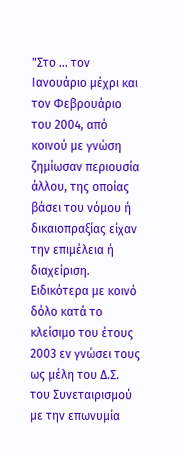"Στο ... τον Ιανουάριο μέχρι και τον Φεβρουάριο του 2004, από κοινού με γνώση ζημίωσαν περιουσία άλλου, της οποίας βάσει του νόμου ή δικαιοπραξίας είχαν την επιμέλεια ή διαχείριση. Ειδικότερα με κοινό δόλο κατά το κλείσιμο του έτους 2003 εν γνώσει τους ως μέλη του Δ.Σ. του Συνεταιρισμού με την επωνυμία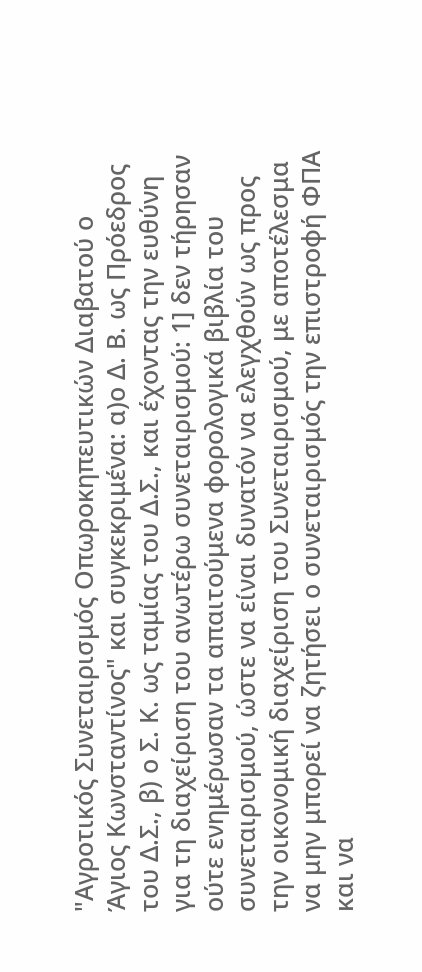"Αγροτικός Συνεταιρισμός Οπωροκηπευτικών Διαβατού ο Άγιος Κωνσταντίνος" και συγκεκριμένα: α)ο Δ. Β. ως Πρόεδρος του Δ.Σ., β) ο Σ. Κ. ως ταμίας του Δ.Σ., και έχοντας την ευθύνη για τη διαχείριση του ανωτέρω συνεταιρισμού: 1] δεν τήρησαν ούτε ενημέρωσαν τα απαιτούμενα φορολογικά βιβλία του συνεταιρισμού, ώστε να είναι δυνατόν να ελεγχθούν ως προς την οικονομική διαχείριση του Συνεταιρισμού, με αποτέλεσμα να μην μπορεί να ζητήσει ο συνεταιρισμός την επιστροφή ΦΠΑ και να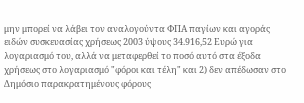μην μπορεί να λάβει τον αναλογούντα ΦΠΑ παγίων και αγοράς ειδών συσκευασίας χρήσεως 2003 ύψους 34.916,52 Ευρώ για λογαριασμό του, αλλά να μεταφερθεί το ποσό αυτό στα έξοδα χρήσεως στο λογαριασμό "φόροι και τέλη" και 2) δεν απέδωσαν στο Δημόσιο παρακρατημένους φόρους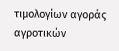τιμολογίων αγοράς αγροτικών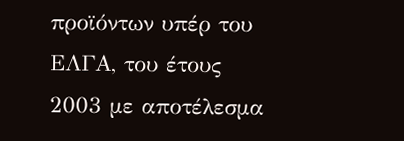προϊόντων υπέρ του ΕΛΓΑ, του έτους 2003 με αποτέλεσμα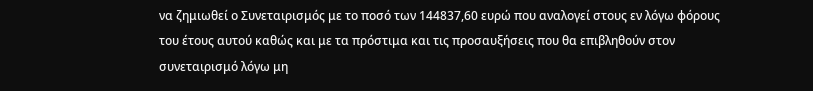να ζημιωθεί ο Συνεταιρισμός με το ποσό των 144837,60 ευρώ που αναλογεί στους εν λόγω φόρους του έτους αυτού καθώς και με τα πρόστιμα και τις προσαυξήσεις που θα επιβληθούν στον συνεταιρισμό λόγω μη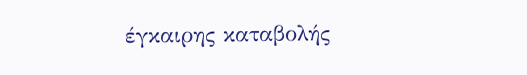έγκαιρης καταβολής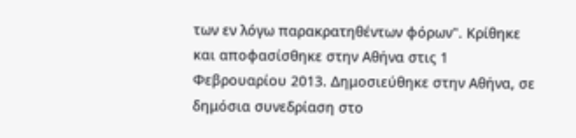των εν λόγω παρακρατηθέντων φόρων". Κρίθηκε και αποφασίσθηκε στην Αθήνα στις 1 Φεβρουαρίου 2013. Δημοσιεύθηκε στην Αθήνα, σε δημόσια συνεδρίαση στο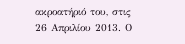ακροατήριό του, στις 26 Απριλίου 2013. Ο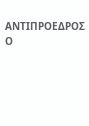ΑΝΤΙΠΡΟΕΔΡΟΣ Ο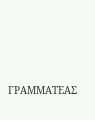ΓΡΑΜΜΑΤΕΑΣ